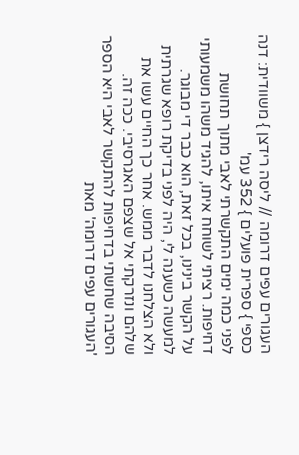העגורים עפים דרומה // ליסה רידצן } משוודית: דנה כספי } ספרית פועלים } 352 עמ'
לפני כמה ימים התקשרתי לאבי מתוך תחושת דחיפות. רציתי לשוחח איתו, להגיד משהו משמעותי על הקשר בינינו, בכל זאת, הוא כבר די מבוגר. למעשה כשענה לי, היה לפני בדיקת רופא שגרתית ולא הצלחנו לדבר ממש. אחר כך החיים עשו את שלהם ונזרקתי אל שצפם האגרסיבי. ככה זה.
הסיבה שחשתי בדחיפות להתקשר לאבי היא הספר 'העגורים עפים דרומה' מאת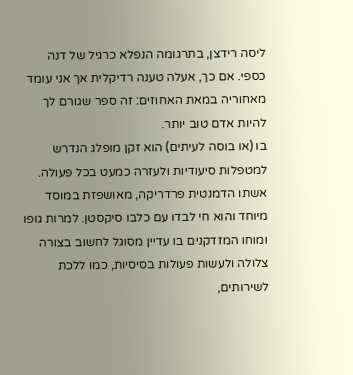ליסה רידצן, בתרגומה הנפלא כרגיל של דנה כספי. אם כך, אעלה טענה רדיקלית אך אני עומד מאחוריה במאת האחוזים: זה ספר שגורם לך להיות אדם טוב יותר.
בו (או בוסה לעיתים) הוא זקן מופלג הנדרש למטפלות סיעודיות ולעזרה כמעט בכל פעולה. אשתו הדמנטית פרדריקה, מאושפזת במוסד מיוחד והוא חי לבדו עם כלבו סיקסטן. למרות גופו ומוחו המזדקנים בו עדיין מסוגל לחשוב בצורה צלולה ולעשות פעולות בסיסיות, כמו ללכת לשירותים,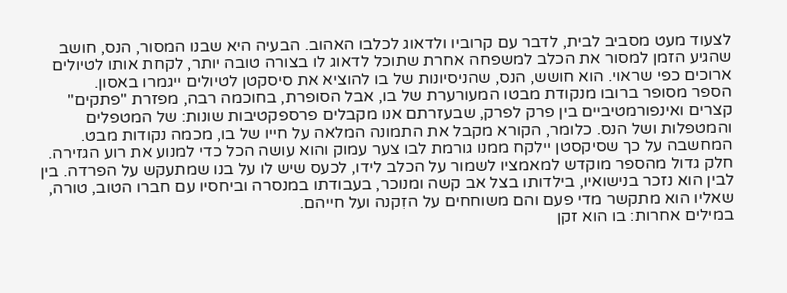לצעוד מעט מסביב לבית, לדבר עם קרוביו ולדאוג לכלבו האהוב. הבעיה היא שבנו המסור, הנס, חושב שהגיע הזמן למסור את הכלב למשפחה אחרת שתוכל לדאוג לו בצורה טובה יותר, לקחת אותו לטיולים ארוכים כפי שראוי. הוא חושש, הנס, שהניסיונות של בו להוציא את סיסקטן לטיולים ייגמרו באסון.
הספר מסופר ברובו מנקודת מבטו המעורערת של בו, אבל הסופרת, בחוכמה רבה, מפזרת "פתקים" קצרים ואינפורמטיביים בין פרק לפרק, שבעזרתם אנו מקבלים פרספקטיבות שונות: של המטפלים והמטפלות ושל הנס. כלומר, הקורא מקבל את התמונה המלאה על חייו של בו, מכמה נקודות מבט.
המחשבה על כך שסיקסטן יילקח ממנו גורמת לבו צער עמוק והוא עושה הכל כדי למנוע את רוע הגזירה. חלק גדול מהספר מוקדש למאמציו לשמור על הכלב לידו, לכעס שיש לו על בנו שמתעקש על הפרדה. בין לבין הוא נזכר בנישואיו, בילדותו בצל אב קשה ומנוכר, בעבודתו במנסרה וביחסיו עם חברו הטוב, טורה, שאליו הוא מתקשר מדי פעם והם משוחחים על הזִקנה ועל חייהם.
במילים אחרות: בו הוא זקן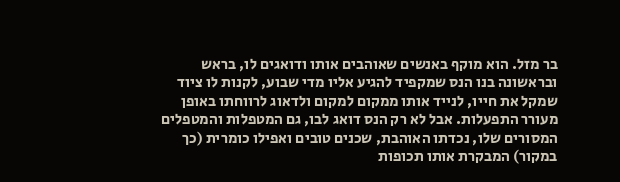בר מזל. הוא מוקף באנשים שאוהבים אותו ודואגים לו, בראש ובראשונה בנו הנס שמקפיד להגיע אליו מדי שבוע, לקנות לו ציוד שמקל את חייו, לנייד אותו ממקום למקום ולדאוג לרווחתו באופן מעורר התפעלות. אבל לא רק הנס דואג לבו, גם המטפלות והמטפלים המסורים שלו, נכדתו האוהבת, שכנים טובים ואפילו כומרית (כך במקור) המבקרת אותו תכופות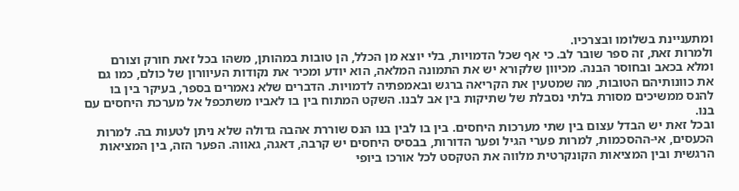ומתעניינת בשלומו ובצרכיו.
ולמרות זאת, זה ספר שובר לב. כי אף שכל הדמויות, בלי יוצא מן הכלל, הן טובות במהותן, משהו בכל זאת חורק וצורם ומלא בכאב ובחוסר הבנה. מכיוון שלקורא יש את התמונה המלאה, הוא יודע ומכיר את נקודות העיוורון של כולם, כמו גם את כוונותיהם הטובות, מה שמטעין את הקריאה ברגש ובאמפתיה לדמויות. הדברים שלא נאמרים בספר, בעיקר בין בו להנס ממשיכים מסורת בלתי נסבלת של שתיקות בין אב לבנו. השקט המתוח בין בו לאביו משתכפל אל מערכת היחסים עם בנו.
ובכל זאת יש הבדל עצום בין שתי מערכות היחסים. בין בו לבין בנו הנס שוררת אהבה גדולה שלא ניתן לטעות בה. למרות הכעסים, אי-ההסכמות, למרות פערי הגיל ופער הדורות, בבסיס היחסים יש קרבה, דאגה, גאווה. הפער הזה, בין המציאות הרגשית ובין המציאות הקונקרטית מלווה את הטקסט לכל אורכו ביופי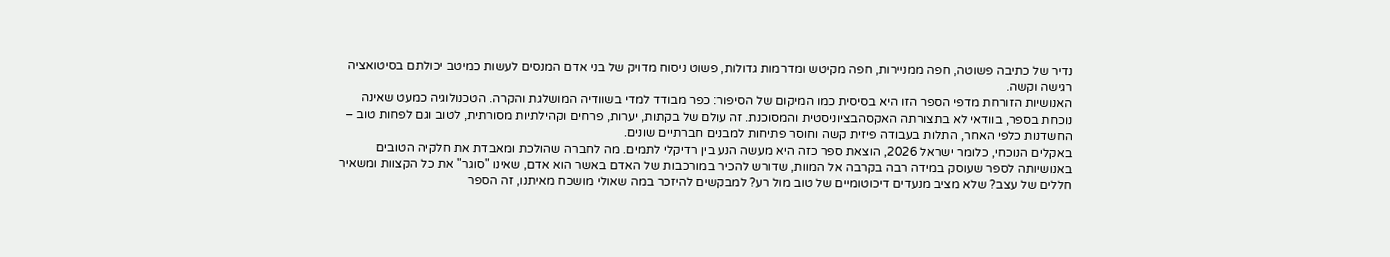נדיר של כתיבה פשוטה, חפה ממניירות, חפה מקיטש ומדרמות גדולות, פשוט ניסוח מדויק של בני אדם המנסים לעשות כמיטב יכולתם בסיטואציה רגישה וקשה.
האנושיות הזורחת מדפי הספר הזו היא בסיסית כמו המיקום של הסיפור: כפר מבודד למדי בשוודיה המושלגת והקרה. הטכנולוגיה כמעט שאינה נוכחת בספר, בוודאי לא בתצורתה האקסהבציוניסטית והמסוכנת. זה עולם של בקתות, יערות, פרחים וקהילתיות מסורתית, לטוב וגם לפחות טוב – החשדנות כלפי האחר, התלות בעבודה פיזית קשה וחוסר פתיחות למבנים חברתיים שונים.
באקלים הנוכחי, כלומר ישראל 2026, הוצאת ספר כזה היא מעשה הנע בין רדיקלי לתמים. מה לחברה שהולכת ומאבדת את חלקיה הטובים באנושיותה לספר שעוסק במידה רבה בקרבה אל המוות, שדורש להכיר במורכבות של האדם באשר הוא אדם, שאינו "סוגר" את כל הקצוות ומשאיר חללים של עצב? שלא מציב מנעדים דיכוטומיים של טוב מול רע? למבקשים להיזכר במה שאולי מושכח מאיתנו, זה הספר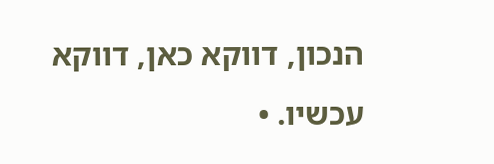הנכון, דווקא כאן, דווקא עכשיו. •